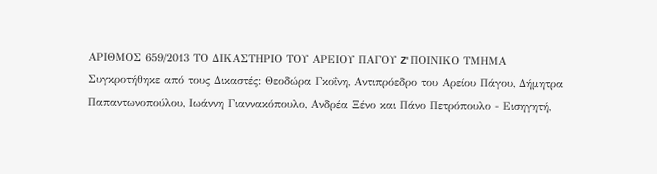ΑΡΙΘΜΟΣ 659/2013 ΤΟ ΔΙΚΑΣΤΗΡΙΟ ΤΟΥ ΑΡΕΙΟΥ ΠΑΓΟΥ Z' ΠΟΙΝΙΚΟ ΤΜΗΜΑ Συγκροτήθηκε από τους Δικαστές: Θεοδώρα Γκοΐνη, Αντιπρόεδρο του Αρείου Πάγου, Δήμητρα Παπαντωνοπούλου, Ιωάννη Γιαννακόπουλο, Ανδρέα Ξένο και Πάνο Πετρόπουλο - Εισηγητή,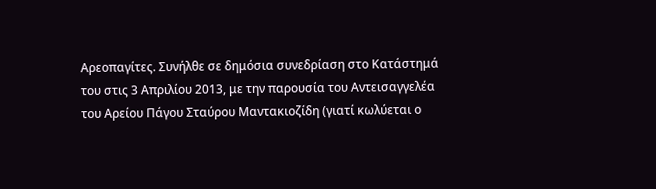Αρεοπαγίτες. Συνήλθε σε δημόσια συνεδρίαση στο Κατάστημά του στις 3 Απριλίου 2013, με την παρουσία του Αντεισαγγελέα του Αρείου Πάγου Σταύρου Μαντακιοζίδη (γιατί κωλύεται ο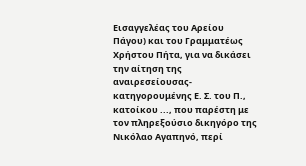Εισαγγελέας του Αρείου Πάγου) και του Γραμματέως Χρήστου Πήτα, για να δικάσει την αίτηση της αναιρεσείουσας-κατηγορουμένης Ε. Σ. του Π., κατοίκου ..., που παρέστη με τον πληρεξούσιο δικηγόρο της Νικόλαο Αγαπηνό, περί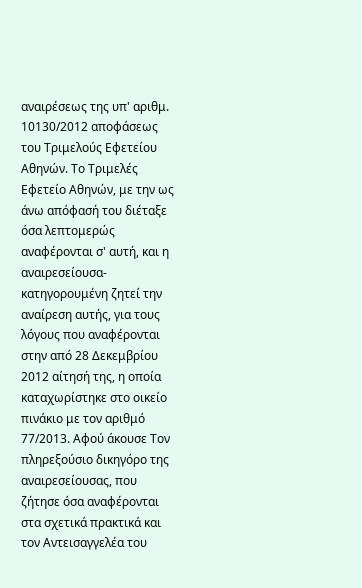αναιρέσεως της υπ' αριθμ. 10130/2012 αποφάσεως του Τριμελούς Εφετείου Αθηνών. Το Τριμελές Εφετείο Αθηνών, με την ως άνω απόφασή του διέταξε όσα λεπτομερώς αναφέρονται σ' αυτή, και η αναιρεσείουσα-κατηγορουμένη ζητεί την αναίρεση αυτής, για τους λόγους που αναφέρονται στην από 28 Δεκεμβρίου 2012 αίτησή της, η οποία καταχωρίστηκε στο οικείο πινάκιο με τον αριθμό 77/2013. Αφού άκουσε Τον πληρεξούσιο δικηγόρο της αναιρεσείουσας, που ζήτησε όσα αναφέρονται στα σχετικά πρακτικά και τον Αντεισαγγελέα του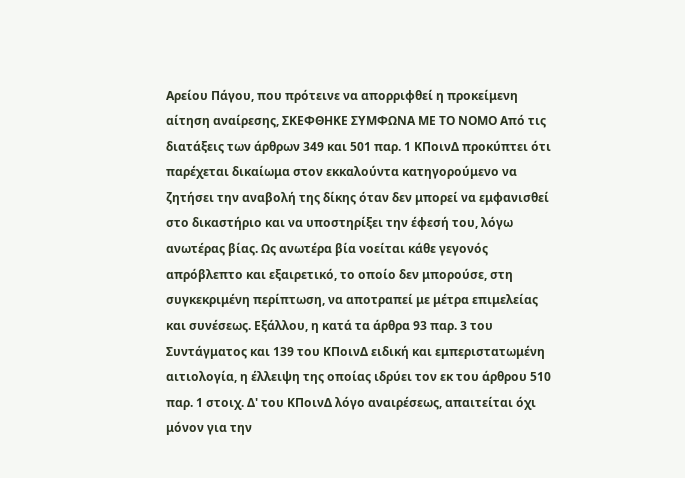Αρείου Πάγου, που πρότεινε να απορριφθεί η προκείμενη αίτηση αναίρεσης, ΣΚΕΦΘΗΚΕ ΣΥΜΦΩΝΑ ΜΕ ΤΟ ΝΟΜΟ Από τις διατάξεις των άρθρων 349 και 501 παρ. 1 ΚΠοινΔ προκύπτει ότι παρέχεται δικαίωμα στον εκκαλούντα κατηγορούμενο να ζητήσει την αναβολή της δίκης όταν δεν μπορεί να εμφανισθεί στο δικαστήριο και να υποστηρίξει την έφεσή του, λόγω ανωτέρας βίας. Ως ανωτέρα βία νοείται κάθε γεγονός απρόβλεπτο και εξαιρετικό, το οποίο δεν μπορούσε, στη συγκεκριμένη περίπτωση, να αποτραπεί με μέτρα επιμελείας και συνέσεως. Εξάλλου, η κατά τα άρθρα 93 παρ. 3 του Συντάγματος και 139 του ΚΠοινΔ ειδική και εμπεριστατωμένη αιτιολογία, η έλλειψη της οποίας ιδρύει τον εκ του άρθρου 510 παρ. 1 στοιχ. Δ' του ΚΠοινΔ λόγο αναιρέσεως, απαιτείται όχι μόνον για την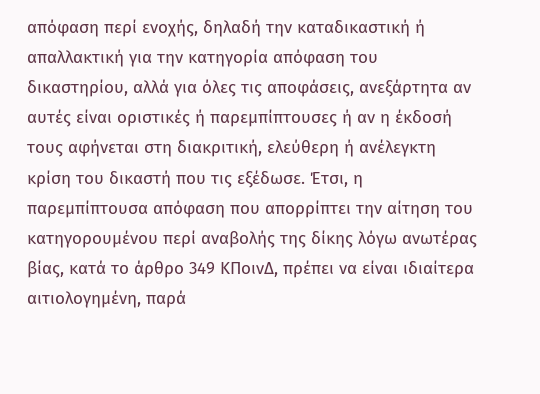απόφαση περί ενοχής, δηλαδή την καταδικαστική ή απαλλακτική για την κατηγορία απόφαση του δικαστηρίου, αλλά για όλες τις αποφάσεις, ανεξάρτητα αν αυτές είναι οριστικές ή παρεμπίπτουσες ή αν η έκδοσή τους αφήνεται στη διακριτική, ελεύθερη ή ανέλεγκτη κρίση του δικαστή που τις εξέδωσε. Έτσι, η παρεμπίπτουσα απόφαση που απορρίπτει την αίτηση του κατηγορουμένου περί αναβολής της δίκης λόγω ανωτέρας βίας, κατά το άρθρο 349 ΚΠοινΔ, πρέπει να είναι ιδιαίτερα αιτιολογημένη, παρά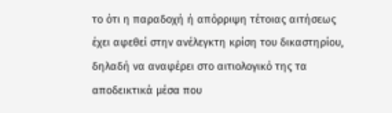το ότι η παραδοχή ή απόρριψη τέτοιας αιτήσεως έχει αφεθεί στην ανέλεγκτη κρίση του δικαστηρίου, δηλαδή να αναφέρει στο αιτιολογικό της τα αποδεικτικά μέσα που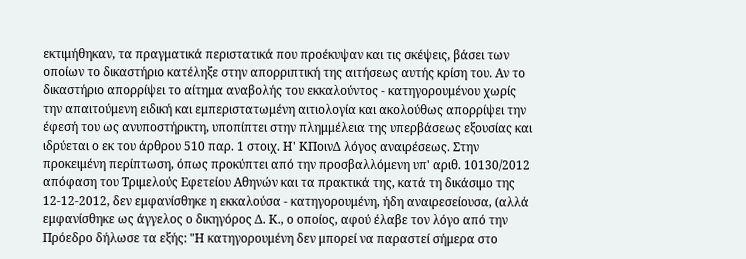εκτιμήθηκαν, τα πραγματικά περιστατικά που προέκυψαν και τις σκέψεις, βάσει των οποίων το δικαστήριο κατέληξε στην απορριπτική της αιτήσεως αυτής κρίση του. Αν το δικαστήριο απορρίψει το αίτημα αναβολής του εκκαλούντος - κατηγορουμένου χωρίς την απαιτούμενη ειδική και εμπεριστατωμένη αιτιολογία και ακολούθως απορρίψει την έφεσή του ως ανυποστήρικτη, υποπίπτει στην πλημμέλεια της υπερβάσεως εξουσίας και ιδρύεται ο εκ του άρθρου 510 παρ. 1 στοιχ. Η' ΚΠοινΔ λόγος αναιρέσεως. Στην προκειμένη περίπτωση, όπως προκύπτει από την προσβαλλόμενη υπ' αριθ. 10130/2012 απόφαση του Τριμελούς Εφετείου Αθηνών και τα πρακτικά της, κατά τη δικάσιμο της 12-12-2012, δεν εμφανίσθηκε η εκκαλούσα - κατηγορουμένη, ήδη αναιρεσείουσα, (αλλά εμφανίσθηκε ως άγγελος ο δικηγόρος Δ. Κ., ο οποίος, αφού έλαβε τον λόγο από την Πρόεδρο δήλωσε τα εξής: "Η κατηγορουμένη δεν μπορεί να παραστεί σήμερα στο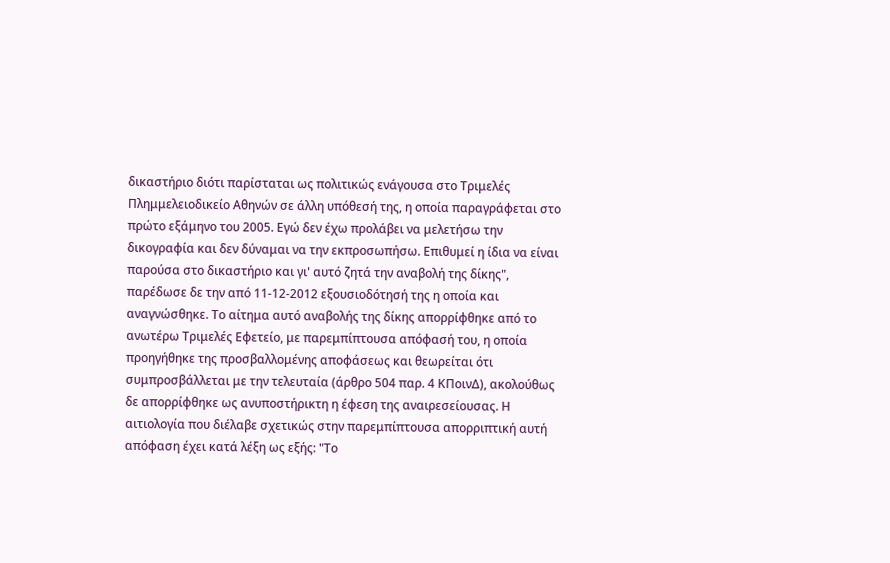δικαστήριο διότι παρίσταται ως πολιτικώς ενάγουσα στο Τριμελές Πλημμελειοδικείο Αθηνών σε άλλη υπόθεσή της, η οποία παραγράφεται στο πρώτο εξάμηνο του 2005. Εγώ δεν έχω προλάβει να μελετήσω την δικογραφία και δεν δύναμαι να την εκπροσωπήσω. Επιθυμεί η ίδια να είναι παρούσα στο δικαστήριο και γι' αυτό ζητά την αναβολή της δίκης", παρέδωσε δε την από 11-12-2012 εξουσιοδότησή της η οποία και αναγνώσθηκε. Το αίτημα αυτό αναβολής της δίκης απορρίφθηκε από το ανωτέρω Τριμελές Εφετείο, με παρεμπίπτουσα απόφασή του, η οποία προηγήθηκε της προσβαλλομένης αποφάσεως και θεωρείται ότι συμπροσβάλλεται με την τελευταία (άρθρο 504 παρ. 4 ΚΠοινΔ), ακολούθως δε απορρίφθηκε ως ανυποστήρικτη η έφεση της αναιρεσείουσας. Η αιτιολογία που διέλαβε σχετικώς στην παρεμπίπτουσα απορριπτική αυτή απόφαση έχει κατά λέξη ως εξής: "Το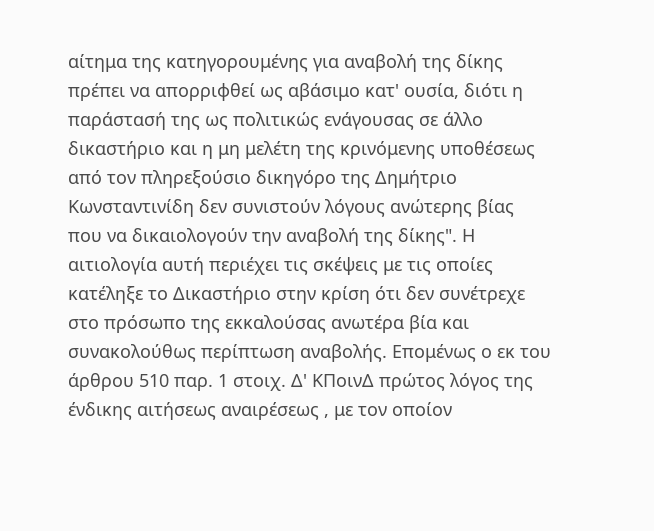αίτημα της κατηγορουμένης για αναβολή της δίκης πρέπει να απορριφθεί ως αβάσιμο κατ' ουσία, διότι η παράστασή της ως πολιτικώς ενάγουσας σε άλλο δικαστήριο και η μη μελέτη της κρινόμενης υποθέσεως από τον πληρεξούσιο δικηγόρο της Δημήτριο Κωνσταντινίδη δεν συνιστούν λόγους ανώτερης βίας που να δικαιολογούν την αναβολή της δίκης". Η αιτιολογία αυτή περιέχει τις σκέψεις με τις οποίες κατέληξε το Δικαστήριο στην κρίση ότι δεν συνέτρεχε στο πρόσωπο της εκκαλούσας ανωτέρα βία και συνακολούθως περίπτωση αναβολής. Επομένως ο εκ του άρθρου 510 παρ. 1 στοιχ. Δ' ΚΠοινΔ πρώτος λόγος της ένδικης αιτήσεως αναιρέσεως , με τον οποίον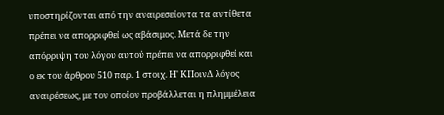υποστηρίζονται από την αναιρεσείοντα τα αντίθετα πρέπει να απορριφθεί ως αβάσιμος. Μετά δε την απόρριψη του λόγου αυτού πρέπει να απορριφθεί και ο εκ του άρθρου 510 παρ. 1 στοιχ. Η' ΚΠοινΔ λόγος αναιρέσεως, με τον οποίον προβάλλεται η πλημμέλεια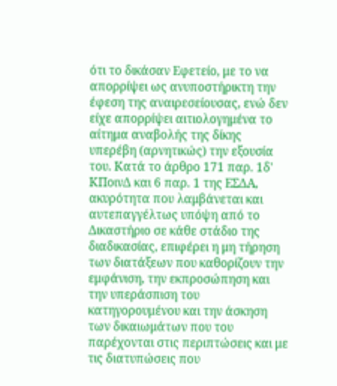ότι το δικάσαν Εφετείο, με το να απορρίψει ως ανυποστήρικτη την έφεση της αναιρεσείουσας, ενώ δεν είχε απορρίψει αιτιολογημένα το αίτημα αναβολής της δίκης υπερέβη (αρνητικώς) την εξουσία του. Κατά το άρθρο 171 παρ. 1δ' ΚΠοινΔ και 6 παρ. 1 της ΕΣΔΑ, ακυρότητα που λαμβάνεται και αυτεπαγγέλτως υπόψη από το Δικαστήριο σε κάθε στάδιο της διαδικασίας, επιφέρει η μη τήρηση των διατάξεων που καθορίζουν την εμφάνιση, την εκπροσώπηση και την υπεράσπιση του κατηγορουμένου και την άσκηση των δικαιωμάτων που του παρέχονται στις περιπτώσεις και με τις διατυπώσεις που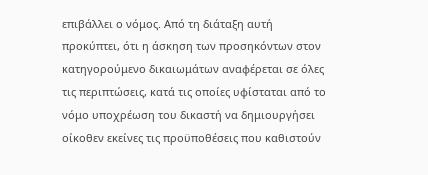επιβάλλει ο νόμος. Από τη διάταξη αυτή προκύπτει, ότι η άσκηση των προσηκόντων στον κατηγορούμενο δικαιωμάτων αναφέρεται σε όλες τις περιπτώσεις, κατά τις οποίες υφίσταται από το νόμο υποχρέωση του δικαστή να δημιουργήσει οίκοθεν εκείνες τις προϋποθέσεις που καθιστούν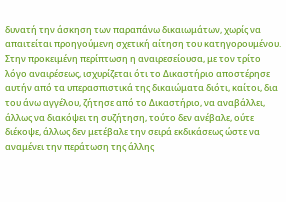δυνατή την άσκηση των παραπάνω δικαιωμάτων, χωρίς να απαιτείται προηγούμενη σχετική αίτηση του κατηγορουμένου. Στην προκειμένη περίπτωση η αναιρεσείουσα, με τον τρίτο λόγο αναιρέσεως, ισχυρίζεται ότι το Δικαστήριο αποστέρησε αυτήν από τα υπερασπιστικά της δικαιώματα διότι, καίτοι, δια του άνω αγγέλου, ζήτησε από το Δικαστήριο, να αναβάλλει, άλλως να διακόψει τη συζήτηση, τούτο δεν ανέβαλε, ούτε διέκοψε, άλλως δεν μετέβαλε την σειρά εκδικάσεως ώστε να αναμένει την περάτωση της άλλης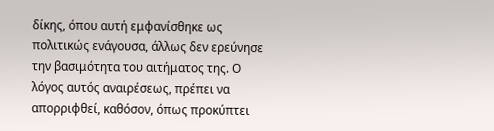δίκης, όπου αυτή εμφανίσθηκε ως πολιτικώς ενάγουσα, άλλως δεν ερεύνησε την βασιμότητα του αιτήματος της. Ο λόγος αυτός αναιρέσεως, πρέπει να απορριφθεί, καθόσον, όπως προκύπτει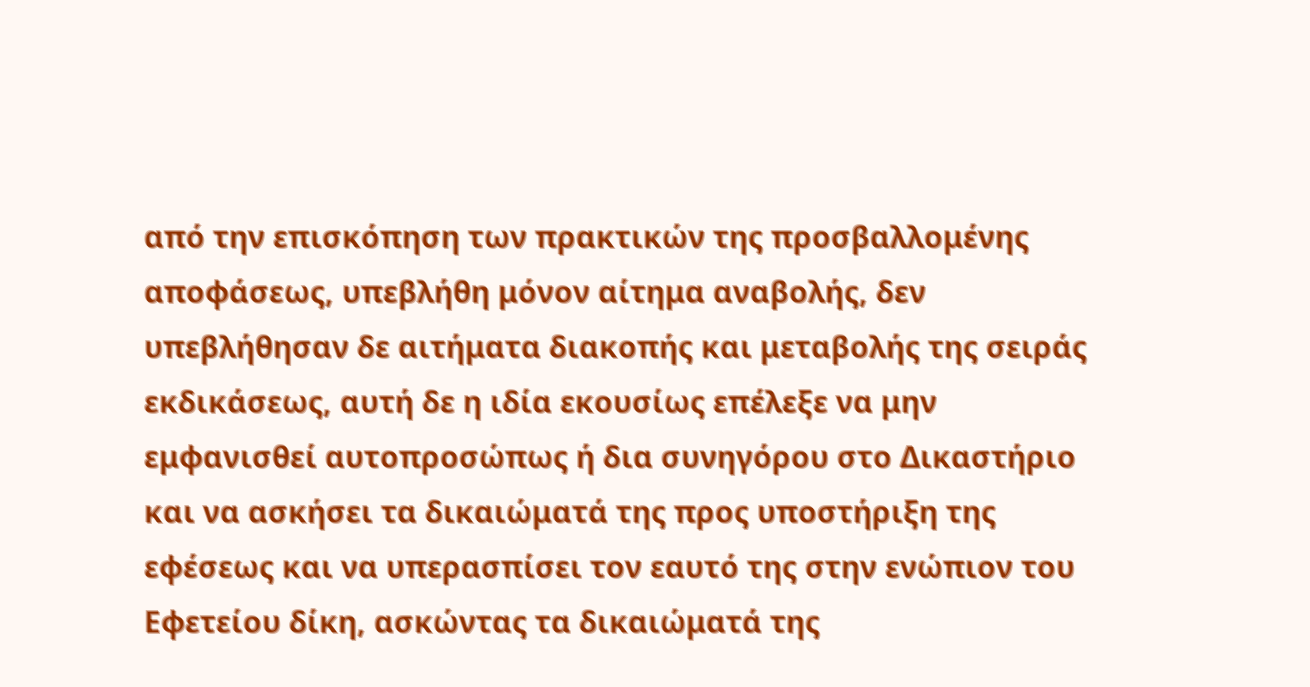από την επισκόπηση των πρακτικών της προσβαλλομένης αποφάσεως, υπεβλήθη μόνον αίτημα αναβολής, δεν υπεβλήθησαν δε αιτήματα διακοπής και μεταβολής της σειράς εκδικάσεως, αυτή δε η ιδία εκουσίως επέλεξε να μην εμφανισθεί αυτοπροσώπως ή δια συνηγόρου στο Δικαστήριο και να ασκήσει τα δικαιώματά της προς υποστήριξη της εφέσεως και να υπερασπίσει τον εαυτό της στην ενώπιον του Εφετείου δίκη, ασκώντας τα δικαιώματά της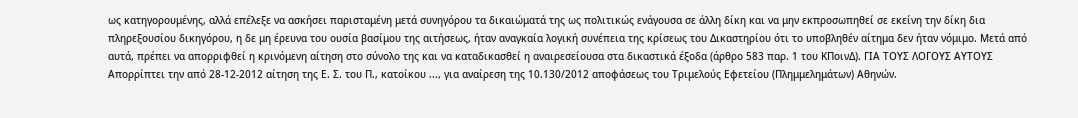ως κατηγορουμένης, αλλά επέλεξε να ασκήσει παρισταμένη μετά συνηγόρου τα δικαιώματά της ως πολιτικώς ενάγουσα σε άλλη δίκη και να μην εκπροσωπηθεί σε εκείνη την δίκη δια πληρεξουσίου δικηγόρου, η δε μη έρευνα του ουσία βασίμου της αιτήσεως, ήταν αναγκαία λογική συνέπεια της κρίσεως του Δικαστηρίου ότι το υποβληθέν αίτημα δεν ήταν νόμιμο. Μετά από αυτά, πρέπει να απορριφθεί η κρινόμενη αίτηση στο σύνολο της και να καταδικασθεί η αναιρεσείουσα στα δικαστικά έξοδα (άρθρο 583 παρ. 1 του ΚΠοινΔ). ΓΙΑ ΤΟΥΣ ΛΟΓΟΥΣ ΑΥΤΟΥΣ Απορρίπτει την από 28-12-2012 αίτηση της Ε. Σ. του Π., κατοίκου ..., για αναίρεση της 10.130/2012 αποφάσεως του Τριμελούς Εφετείου (Πλημμελημάτων) Αθηνών.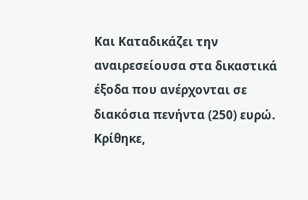Και Καταδικάζει την αναιρεσείουσα στα δικαστικά έξοδα που ανέρχονται σε διακόσια πενήντα (250) ευρώ. Κρίθηκε,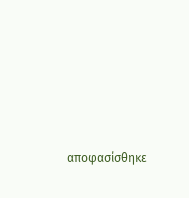αποφασίσθηκε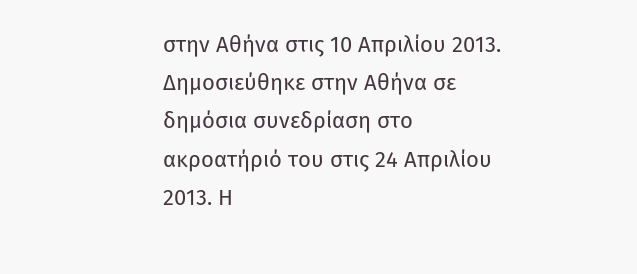στην Αθήνα στις 10 Απριλίου 2013. Δημοσιεύθηκε στην Αθήνα σε δημόσια συνεδρίαση στο ακροατήριό του στις 24 Απριλίου 2013. Η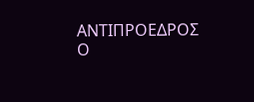ΑΝΤΙΠΡΟΕΔΡΟΣ Ο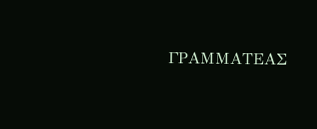ΓΡΑΜΜΑΤΕΑΣ